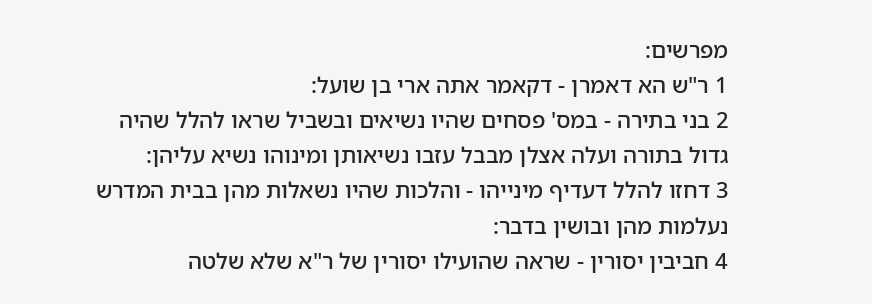מפרשים:
1 ר"ש הא דאמרן - דקאמר אתה ארי בן שועל:
2 בני בתירה - במס' פסחים שהיו נשיאים ובשביל שראו להלל שהיה גדול בתורה ועלה אצלן מבבל עזבו נשיאותן ומינוהו נשיא עליהן:
3 דחזו להלל דעדיף מינייהו - והלכות שהיו נשאלות מהן בבית המדרש נעלמות מהן ובושין בדבר:
4 חביבין יסורין - שראה שהועילו יסורין של ר"א שלא שלטה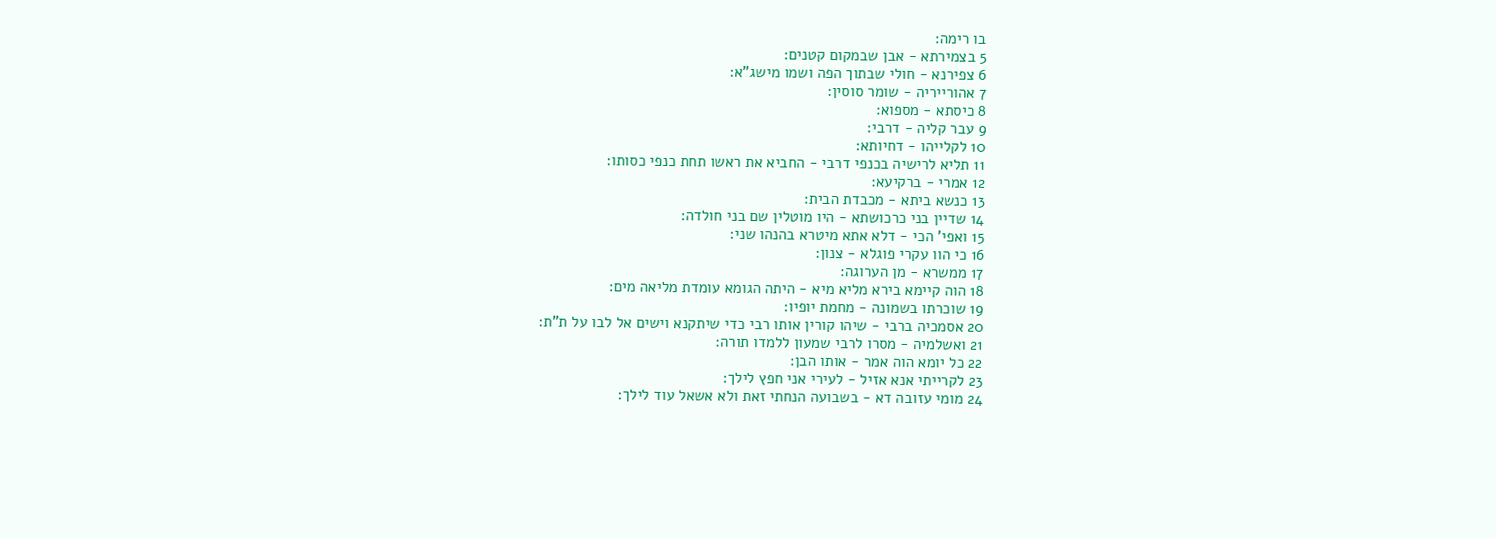בו רימה:
5 בצמירתא - אבן שבמקום קטנים:
6 צפירנא - חולי שבתוך הפה ושמו מישג"א:
7 אהורייריה - שומר סוסין:
8 כיסתא - מספוא:
9 עבר קליה - דרבי:
10 לקלייהו - דחיותא:
11 תליא לרישיה בכנפי דרבי - החביא את ראשו תחת כנפי כסותו:
12 אמרי - ברקיעא:
13 כנשא ביתא - מכבדת הבית:
14 שדיין בני כרכושתא - היו מוטלין שם בני חולדה:
15 ואפי' הכי - דלא אתא מיטרא בהנהו שני:
16 כי הוו עקרי פוגלא - צנון:
17 ממשרא - מן הערוגה:
18 הוה קיימא בירא מליא מיא - היתה הגומא עומדת מליאה מים:
19 שוכרתו בשמונה - מחמת יופיו:
20 אסמכיה ברבי - שיהו קורין אותו רבי כדי שיתקנא וישים אל לבו על ת"ת:
21 ואשלמיה - מסרו לרבי שמעון ללמדו תורה:
22 כל יומא הוה אמר - אותו הבן:
23 לקרייתי אנא אזיל - לעירי אני חפץ לילך:
24 מומי עזובה דא - בשבועה הנחתי זאת ולא אשאל עוד לילך: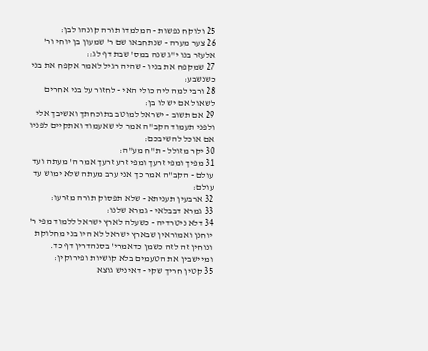25 ולוקח נפשות - המלמדו תורה קונהו לבן:
26 צער מערה - שנתחבאו שם ר' שמעון בן יוחי ור' אלעזר בנו י"ג שנה במס' שבת דף לג::
27 שמקפח את בניו - שהיה רגיל לאמר אקפח את בני כשנשבע:
28 ורבי למה ליה כולי האי - לחזור על בני אחרים לשאול אם יש לו בן:
29 אם תשוב - ישראל למוטב בתוכחתך ואשיבך אלי ולפני תעמוד הקב"ה אמר לי שאעמוד ואתקיים לפניו אם אוכל להשיבכם:
30 יקר מזולל - ת"ח מע"ה:
31 מפיך ומפי זרעך ומפי זרע זרעך אמר ה' מעתה ועד עולם - הקב"ה אמר כך אני ערב מעתה שלא ימוש עד עולם:
32 ארבעין תעניתא - שלא תפסוק תורה מזרעו:
33 גמרא דבבלאי - גמרא שלנו:
34 דלא ניטרדיה - כשעלה לארץ ישראל ללמוד מפי ר' יוחנן ואמוראין שבארץ ישראל לא היו בני מחלוקת ונוחין זה לזה כשמן כדאמרי' בסנהדרין דף כד. ומיישבין את הטעמים בלא קושיות ופירוקין:
35 קטין חריך שקי - דאיניש גוצא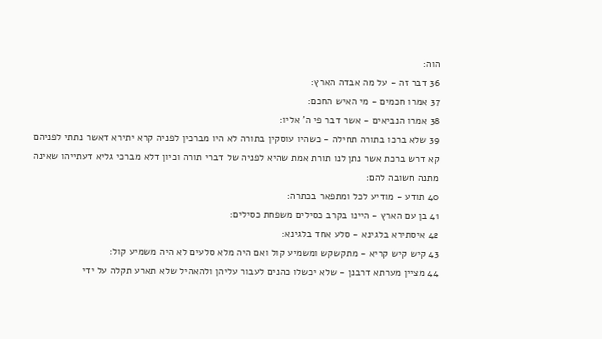הוה:
36 דבר זה - על מה אבדה הארץ:
37 אמרו חכמים - מי האיש החכם:
38 אמרו הנביאים - אשר דבר פי ה' אליו:
39 שלא ברכו בתורה תחילה - כשהיו עוסקין בתורה לא היו מברכין לפניה קרא יתירא דאשר נתתי לפניהם קא דרש ברכת אשר נתן לנו תורת אמת שהיא לפניה של דברי תורה וכיון דלא מברכי גליא דעתייהו שאינה מתנה חשובה להם:
40 תודע - מודיע לכל ומתפאר בכתרה:
41 בן עם הארץ - היינו בקרב כסילים משפחת כסילים:
42 איסתירא בלגינא - סלע אחד בלגינא:
43 קיש קיש קריא - מתקשקש ומשמיע קול ואם היה מלא סלעים לא היה משמיע קול:
44 מציין מערתא דרבנן - שלא יכשלו כהנים לעבור עליהן ולהאהיל שלא תארע תקלה על ידי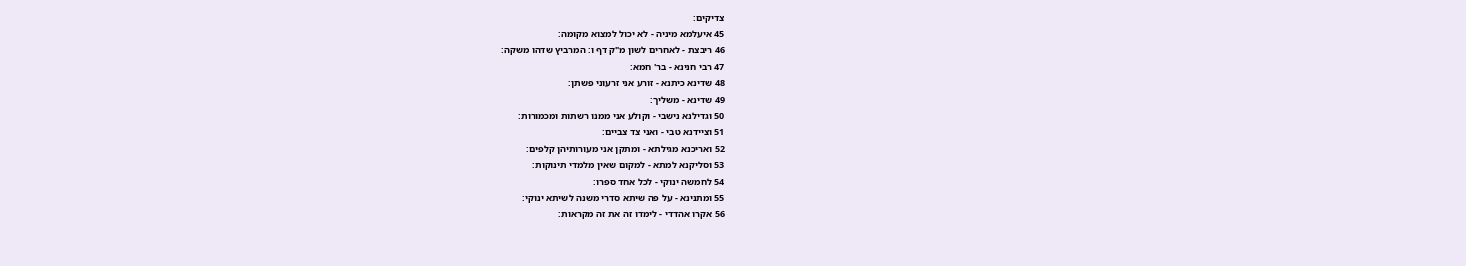צדיקים:
45 איעלמא מיניה - לא יכול למצוא מקומה:
46 ריבצת - לאחרים לשון מ"ק דף ו: המרביץ שדהו משקה:
47 רבי חנינא - בר' חמא:
48 שדינא כיתנא - זורע אני זרעוני פשתן:
49 שדינא - משליך:
50 וגדילנא נישבי - וקולע אני ממנו רשתות ומכמורות:
51 וציידנא טבי - ואני צד צביים:
52 ואריכנא מגילתא - ומתקן אני מעורותיהן קלפים:
53 וסליקנא למתא - למקום שאין מלמדי תינוקות:
54 לחמשה ינוקי - לכל אחד ספרו:
55 ומתנינא - על פה שיתא סדרי משנה לשיתא ינוקי:
56 אקרו אהדדי - לימדו זה את זה מקראות: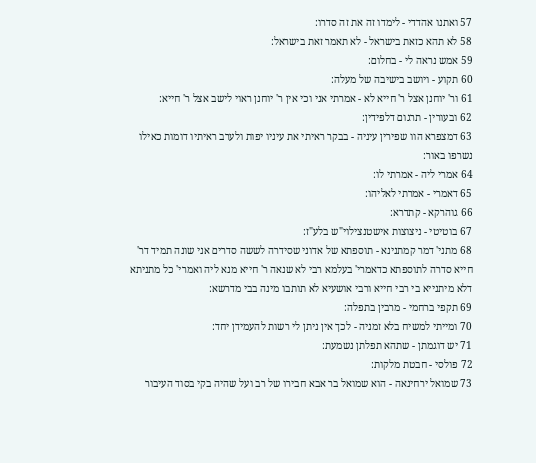57 ואתנו אהדדי - לימדו זה את זה סדרו:
58 לא תהא כזאת בישראל - לא תאמר זאת בישראל:
59 אמש נראה לי - בחלום:
60 תקוע - ויושב בישיבה של מעלה:
61 ור' יוחנן אצל ר' חייא לא - אמרתי אני וכי אין ר' יוחנן ראוי לישב אצל ר' חייא:
62 ובעורין - תרגום דלפידין:
63 דמצפרא הוו שפירין עיניה - בבקר ראיתי את עיניו יפות ולערב ראיתיו דומות כאילו נשרפו באור:
64 אמרי ליה - אמרתי לו:
65 דאמרי - אמרתי לאליהו:
66 גוהרקא - קתדרא:
67 בוטיטי - ניצוצות אישטנצילוי"ש בלע"ז:
68 מתני' דמר קמתנינא - תוספתא של אדוני שסידרה לששה סדרים אני שונה תמיד דר' חייא סדרה לתוספתא כדאמרי' בעלמא רבי לא שנאה ר' חייא מנא ליה ואמרי' כל מתניתא דלא מיתנייא בי רבי חייא ורבי אושעיא לא תותבו מינה בבי מדרשא:
69 תקפי ברחמי - מרבין בתפלה:
70 ומייתי למשיח בלא זמניה - לכך אין ניתן לי רשות להעמידן יחד:
71 יש דוגמתן - שתהא תפלתן נשמעת:
72 פולסי - חבטת מלקות:
73 שמואל ירחינאה - הוא שמואל בר אבא חבירו של רב ועל שהיה בקי בסוד העיבור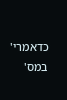כדאמרי' במס'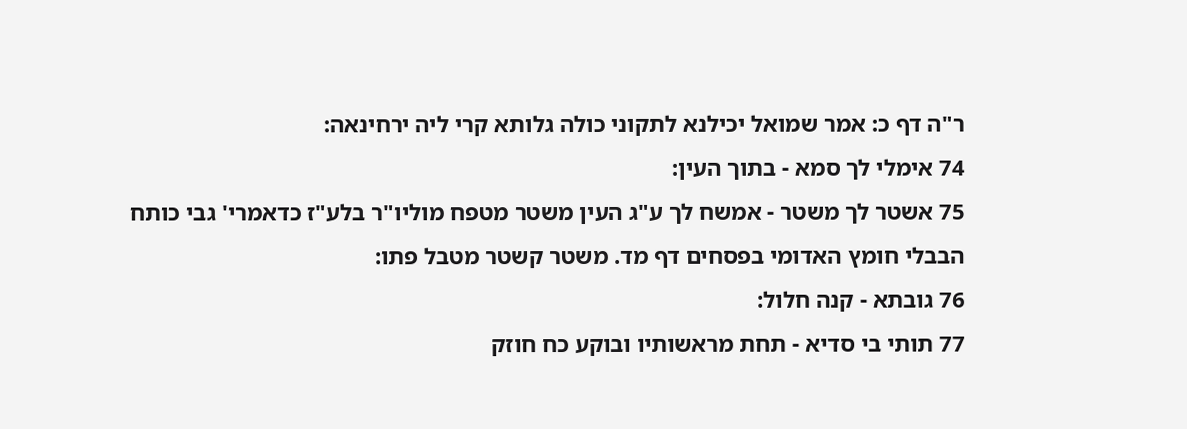ר"ה דף כ: אמר שמואל יכילנא לתקוני כולה גלותא קרי ליה ירחינאה:
74 אימלי לך סמא - בתוך העין:
75 אשטר לך משטר - אמשח לך ע"ג העין משטר מטפח מוליו"ר בלע"ז כדאמרי' גבי כותח הבבלי חומץ האדומי בפסחים דף מד. משטר קשטר מטבל פתו:
76 גובתא - קנה חלול:
77 תותי בי סדיא - תחת מראשותיו ובוקע כח חוזק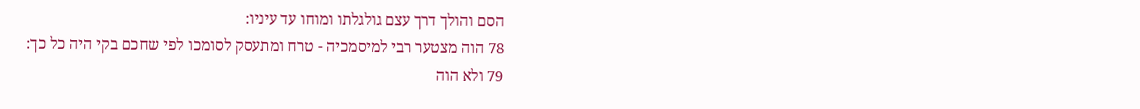הסם והולך דרך עצם גולגלתו ומוחו עד עיניו:
78 הוה מצטער רבי למיסמכיה - טרח ומתעסק לסומכו לפי שחכם בקי היה כל כך:
79 ולא הוה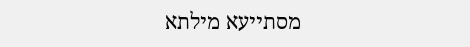מסתייעא מילתא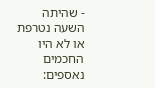- שהיתה השעה נטרפת או לא היו החכמים נאספים: